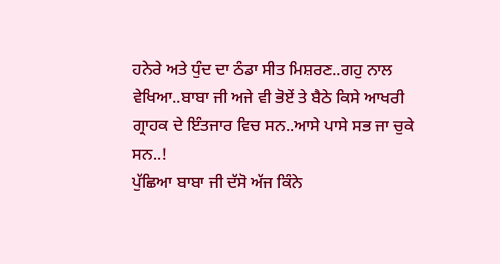ਹਨੇਰੇ ਅਤੇ ਧੁੰਦ ਦਾ ਠੰਡਾ ਸੀਤ ਮਿਸ਼ਰਣ..ਗਹੁ ਨਾਲ ਵੇਖਿਆ..ਬਾਬਾ ਜੀ ਅਜੇ ਵੀ ਭੋਏਂ ਤੇ ਬੈਠੇ ਕਿਸੇ ਆਖਰੀ ਗ੍ਰਾਹਕ ਦੇ ਇੰਤਜਾਰ ਵਿਚ ਸਨ..ਆਸੇ ਪਾਸੇ ਸਭ ਜਾ ਚੁਕੇ ਸਨ..!
ਪੁੱਛਿਆ ਬਾਬਾ ਜੀ ਦੱਸੋ ਅੱਜ ਕਿੰਨੇ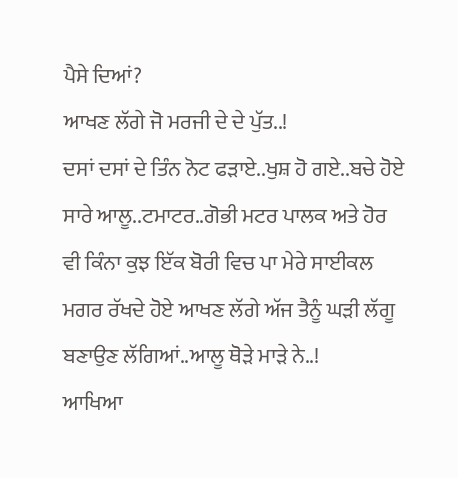ਪੈਸੇ ਦਿਆਂ?
ਆਖਣ ਲੱਗੇ ਜੋ ਮਰਜੀ ਦੇ ਦੇ ਪੁੱਤ..!
ਦਸਾਂ ਦਸਾਂ ਦੇ ਤਿੰਨ ਨੋਟ ਫੜਾਏ..ਖੁਸ਼ ਹੋ ਗਏ..ਬਚੇ ਹੋਏ ਸਾਰੇ ਆਲੂ..ਟਮਾਟਰ..ਗੋਭੀ ਮਟਰ ਪਾਲਕ ਅਤੇ ਹੋਰ ਵੀ ਕਿੰਨਾ ਕੁਝ ਇੱਕ ਬੋਰੀ ਵਿਚ ਪਾ ਮੇਰੇ ਸਾਈਕਲ ਮਗਰ ਰੱਖਦੇ ਹੋਏ ਆਖਣ ਲੱਗੇ ਅੱਜ ਤੈਨੂੰ ਘੜੀ ਲੱਗੂ ਬਣਾਉਣ ਲੱਗਿਆਂ..ਆਲੂ ਥੋੜੇ ਮਾੜੇ ਨੇ..!
ਆਖਿਆ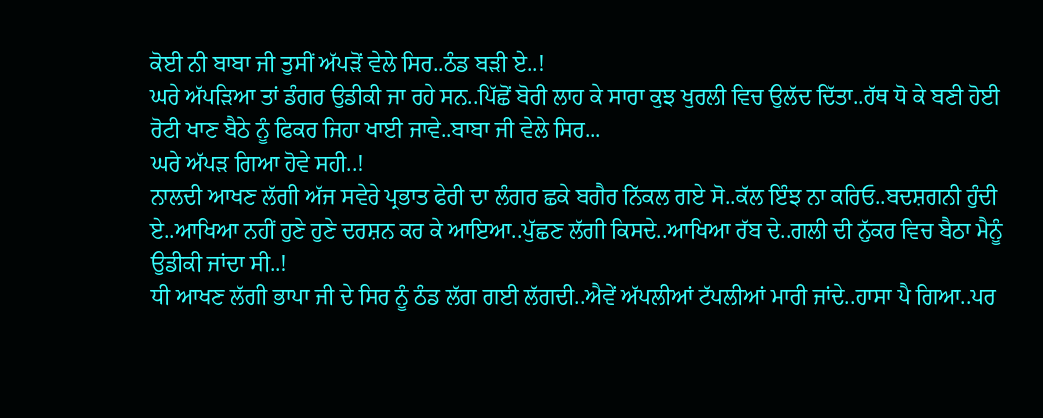ਕੋਈ ਨੀ ਬਾਬਾ ਜੀ ਤੁਸੀਂ ਅੱਪੜੋਂ ਵੇਲੇ ਸਿਰ..ਠੰਡ ਬੜੀ ਏ..!
ਘਰੇ ਅੱਪੜਿਆ ਤਾਂ ਡੰਗਰ ਉਡੀਕੀ ਜਾ ਰਹੇ ਸਨ..ਪਿੱਛੋਂ ਬੋਰੀ ਲਾਹ ਕੇ ਸਾਰਾ ਕੁਝ ਖੁਰਲੀ ਵਿਚ ਉਲੱਦ ਦਿੱਤਾ..ਹੱਥ ਧੋ ਕੇ ਬਣੀ ਹੋਈ ਰੋਟੀ ਖਾਣ ਬੈਠੇ ਨੂੰ ਫਿਕਰ ਜਿਹਾ ਖਾਈ ਜਾਵੇ..ਬਾਬਾ ਜੀ ਵੇਲੇ ਸਿਰ...
ਘਰੇ ਅੱਪੜ ਗਿਆ ਹੋਵੇ ਸਹੀ..!
ਨਾਲਦੀ ਆਖਣ ਲੱਗੀ ਅੱਜ ਸਵੇਰੇ ਪ੍ਰਭਾਤ ਫੇਰੀ ਦਾ ਲੰਗਰ ਛਕੇ ਬਗੈਰ ਨਿੱਕਲ ਗਏ ਸੋ..ਕੱਲ ਇੰਝ ਨਾ ਕਰਿਓ..ਬਦਸ਼ਗਨੀ ਹੁੰਦੀ ਏ..ਆਖਿਆ ਨਹੀਂ ਹੁਣੇ ਹੁਣੇ ਦਰਸ਼ਨ ਕਰ ਕੇ ਆਇਆ..ਪੁੱਛਣ ਲੱਗੀ ਕਿਸਦੇ..ਆਖਿਆ ਰੱਬ ਦੇ..ਗਲੀ ਦੀ ਨੁੱਕਰ ਵਿਚ ਬੈਠਾ ਮੈਨੂੰ ਉਡੀਕੀ ਜਾਂਦਾ ਸੀ..!
ਧੀ ਆਖਣ ਲੱਗੀ ਭਾਪਾ ਜੀ ਦੇ ਸਿਰ ਨੂੰ ਠੰਡ ਲੱਗ ਗਈ ਲੱਗਦੀ..ਐਵੇਂ ਅੱਪਲੀਆਂ ਟੱਪਲੀਆਂ ਮਾਰੀ ਜਾਂਦੇ..ਹਾਸਾ ਪੈ ਗਿਆ..ਪਰ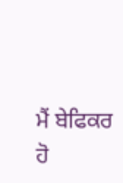ਮੈਂ ਬੇਫਿਕਰ ਹੋ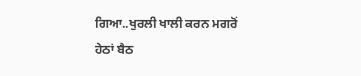ਗਿਆ..ਖੁਰਲੀ ਖਾਲੀ ਕਰਨ ਮਗਰੋਂ ਹੇਠਾਂ ਬੈਠ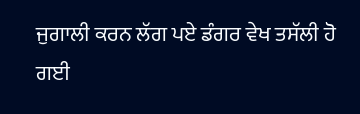ਜੁਗਾਲੀ ਕਰਨ ਲੱਗ ਪਏ ਡੰਗਰ ਵੇਖ ਤਸੱਲੀ ਹੋ ਗਈ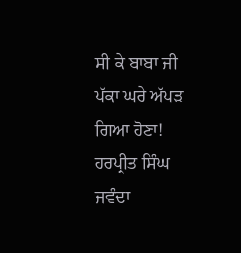ਸੀ ਕੇ ਬਾਬਾ ਜੀ ਪੱਕਾ ਘਰੇ ਅੱਪੜ ਗਿਆ ਹੋਣਾ!
ਹਰਪ੍ਰੀਤ ਸਿੰਘ ਜਵੰਦਾ